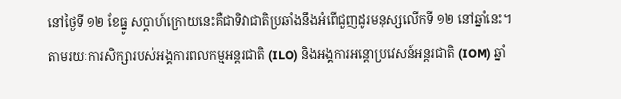នៅថ្ងៃទី ១២ ខែធ្នូ សប្តាហ៍ក្រោយនេះគឺជាទិវាជាតិប្រឆាំងនឹងអំពើជួញដូរមនុស្សលើកទី ១២ នៅឆ្នាំនេះ។
តាមរយៈការសិក្សារបស់អង្គការពលកម្មអន្តរជាតិ (ILO) និងអង្គការអន្តោប្រវេសន៍អន្តរជាតិ (IOM) ឆ្នាំ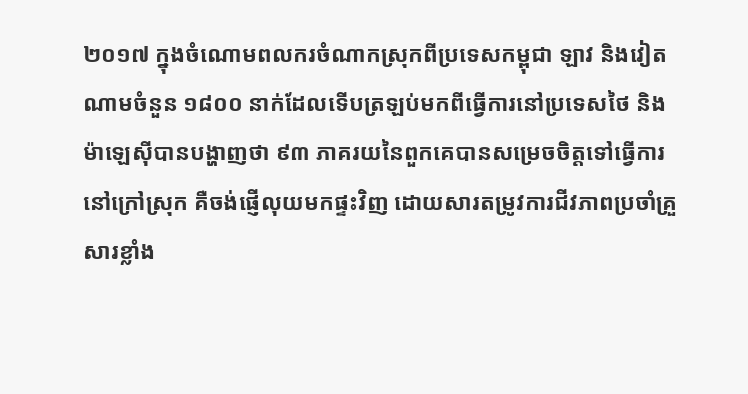២០១៧ ក្នុងចំណោមពលករចំណាកស្រុកពីប្រទេសកម្ពុជា ឡាវ និងវៀតណាមចំនួន ១៨០០ នាក់ដែលទើបត្រឡប់មកពីធ្វើការនៅប្រទេសថៃ និងម៉ាឡេស៊ីបានបង្ហាញថា ៩៣ ភាគរយនៃពួកគេបានសម្រេចចិត្តទៅធ្វើការនៅក្រៅស្រុក គឺចង់ផ្ញើលុយមកផ្ទះវិញ ដោយសារតម្រូវការជីវភាពប្រចាំគ្រួសារខ្លាំង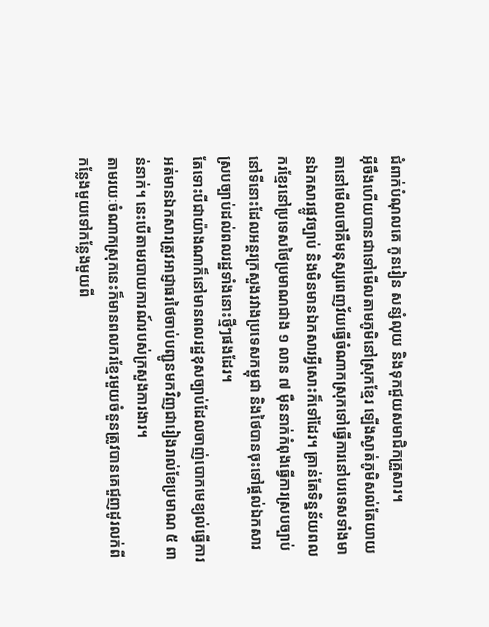ជំពាក់បំណុលគេ កូនរៀន សន្សំលុយ និងទុកជួយសមាជិកគ្រួសារ។
អ៊ីចឹងហើយបានជាទៅមើលតាមភូមិនៅស្រុកខ្មែរ ឡើងស្ងាត់ភូមិសល់តែយាយតានៅមើលចៅគឺមនុស្សពេញវ័យធ្វើចំណាកស្រុកទៅធ្វើការនៅបរទេសទាំងមានឯកសារផ្លូវច្បាប់ និងមិនមានឯកសារអ្វីសោះក៏ទៅដែរ។ គ្រាន់តែទិន្នន័យពលករខ្មែរនៅប្រទេសថៃប្រមាណជាង ១ លាន ៧ ម៉ឺននាក់កំពុងធ្វើការស្របច្បាប់នៅទីនោះដែលអន្តរក្រសួងរវាងប្រទេសកម្ពុជា និងថៃបានចុះទៅផ្តល់ឯកសារស្របច្បាប់ដល់ពលរដ្ឋទាំងនោះថ្មីៗផងដែរ។
តែទោះបីជាយ៉ាងណាក៏នៅមានពលរដ្ឋខុសច្បាប់ដែលចាញ់បោកមេខ្យល់ធ្វើការអត់មានឯកសារត្រូវអាជ្ញាធរថៃចាប់បញ្ជូនមកវិញជារៀងរាល់ខែប្រមាណ ៥ ពាន់នាក់។ នេះបើតាមរបាយការណ៍របស់ក្រសួងការងារ។
តាមរយៈចំណាកស្រុកនេះក៏មានពលករខ្មែរមួយចំនួនត្រូវបានគេជួញដូរលក់ពីកន្លែងមួយទៅកន្លែងមួយពី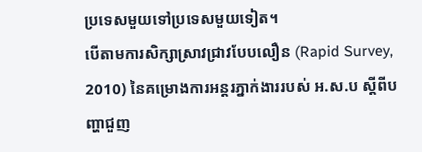ប្រទេសមួយទៅប្រទេសមួយទៀត។
បើតាមការសិក្សាស្រាវជ្រាវបែបលឿន (Rapid Survey, 2010) នៃគម្រោងការអន្តរភ្នាក់ងាររបស់ អ.ស.ប ស្តីពីបញ្ហាជួញ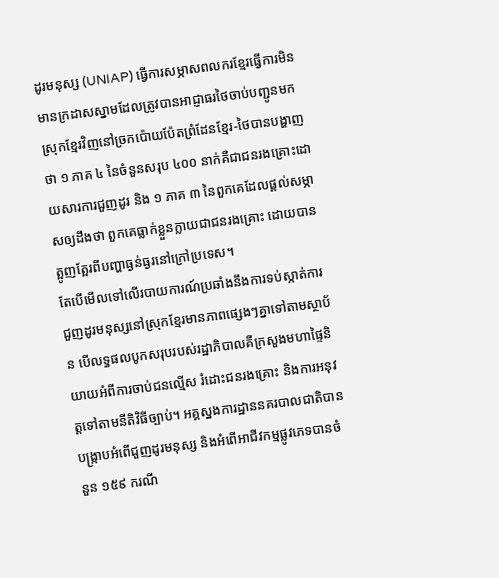ដូរមនុស្ស (UNIAP) ធ្វើការសម្ភាសពលករខ្មែរធ្វើការមិនមានក្រដាសស្នាមដែលត្រូវបានអាជ្ញាធរថៃចាប់បញ្ជូនមកស្រុកខ្មែរវិញនៅច្រកប៉ោយប៉ែតព្រំដែនខ្មែរ-ថៃបានបង្ហាញថា ១ ភាគ ៤ នៃចំនួនសរុប ៤០០ នាក់គឺជាជនរងគ្រោះដោយសារការជួញដូរ និង ១ ភាគ ៣ នៃពួកគេដែលផ្តល់សម្ភាសឲ្យដឹងថា ពួកគេធ្លាក់ខ្លួនក្លាយជាជនរងគ្រោះ ដោយបានត្អូញត្អែរពីបញ្ហាធ្ងន់ធ្ងរនៅក្រៅប្រទេស។
តែបើមើលទៅលើរបាយការណ៍ប្រឆាំងនឹងការទប់ស្កាត់ការជួញដូរមនុស្សនៅស្រុកខ្មែរមានភាពផ្សេងៗគ្នាទៅតាមស្ថាប័ន បើលទ្ធផលបូកសរុបរបស់រដ្ឋាភិបាលគឺក្រសួងមហាផ្ទៃនិយាយអំពីការចាប់ជនល្មើស រំដោះជនរងគ្រោះ និងការអនុវត្តទៅតាមនីតិវិធីច្បាប់។ អគ្គស្នងការដ្ឋាននគរបាលជាតិបានបង្ក្រាបអំពើជួញដូរមនុស្ស និងអំពើអាជីវកម្មផ្លូវភេទបានចំនួន ១៥៩ ករណី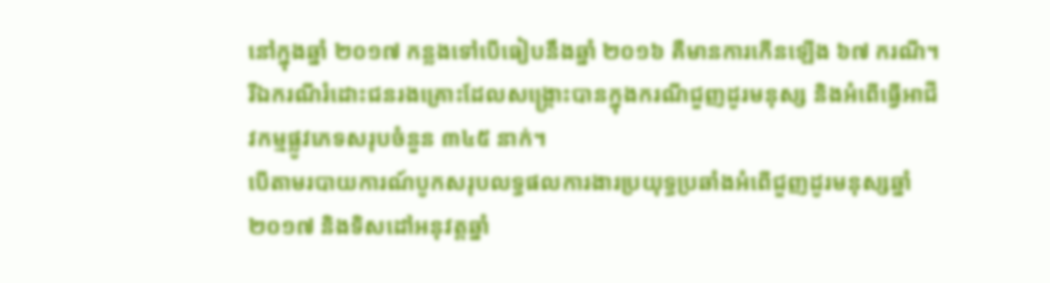នៅក្នុងឆ្នាំ ២០១៧ កន្លងទៅបើធៀបនឹងឆ្នាំ ២០១៦ គឺមានការកើនឡើង ៦៧ ករណី។ រីឯករណីរំដោះជនរងគ្រោះដែលសង្គ្រោះបានក្នុងករណីជួញដូរមនុស្ស និងអំពើធ្វើអាជីវកម្មផ្លូវភេទសរុបចំនួន ៣៤៥ នាក់។
បើតាមរបាយការណ៍បូកសរុបលទ្ធផលការងារប្រយុទ្ធប្រឆាំងអំពើជួញដូរមនុស្សឆ្នាំ ២០១៧ និងទិសដៅអនុវត្តឆ្នាំ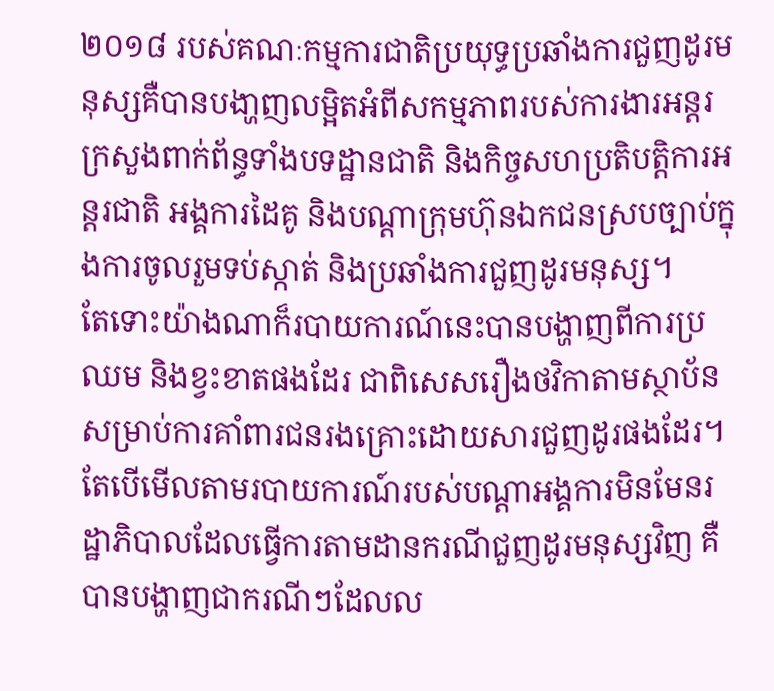២០១៨ របស់គណៈកម្មការជាតិប្រយុទ្ធប្រឆាំងការជួញដូរមនុស្សគឺបានបងា្ហញលម្អិតអំពីសកម្មភាពរបស់ការងារអន្តរក្រសួងពាក់ព័ន្ធទាំងបទដ្ឋានជាតិ និងកិច្ចសហប្រតិបតិ្តការអន្តរជាតិ អង្គការដៃគូ និងបណ្តាក្រុមហ៊ុនឯកជនស្របច្បាប់ក្នុងការចូលរួមទប់ស្កាត់ និងប្រឆាំងការជួញដូរមនុស្ស។
តែទោះយ៉ាងណាក៏របាយការណ៍នេះបានបង្ហាញពីការប្រឈម និងខ្វះខាតផងដែរ ជាពិសេសរឿងថវិកាតាមស្ថាប័នសម្រាប់ការគាំពារជនរងគ្រោះដោយសារជួញដូរផងដែរ។
តែបើមើលតាមរបាយការណ៍របស់បណ្តាអង្គការមិនមែនរដ្ឋាភិបាលដែលធ្វើការតាមដានករណីជួញដូរមនុស្សវិញ គឺបានបង្ហាញជាករណីៗដែលល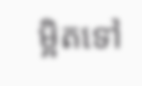ម្អិតទៅ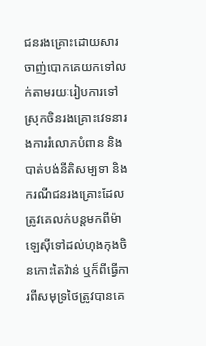ជនរងគ្រោះដោយសារចាញ់បោកគេយកទៅលក់តាមរយៈរៀបការទៅស្រុកចិនរងគ្រោះវេទនារងការរំលោភបំពាន និងបាត់បង់នីតិសម្បទា និងករណីជនរងគ្រោះដែលត្រូវគេលក់បន្តមកពីម៉ាឡេស៊ីទៅដល់ហុងកុងចិនកោះតៃវ៉ាន់ ឬក៏ពីធ្វើការពីសមុទ្រថៃត្រូវបានគេ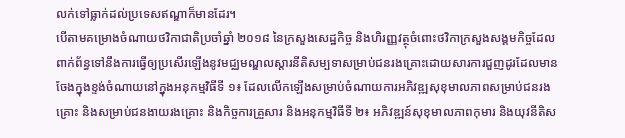លក់ទៅធ្លាក់ដល់ប្រទេសឥណ្ឌាក៏មានដែរ។
បើតាមគម្រោងចំណាយថវិកាជាតិប្រចាំឆ្នាំ ២០១៨ នៃក្រសួងសេដ្ឋកិច្ច និងហិរញ្ញវត្ថុចំពោះថវិកាក្រសួងសង្គមកិច្ចដែលពាក់ព័ន្ធទៅនឹងការធ្វើឲ្យប្រសើរឡើងនូវមជ្ឈមណ្ឌលស្តារនីតិសម្បទាសម្រាប់ជនរងគ្រោះដោយសារការជួញដូរដែលមានចែងក្នុងខ្ទង់ចំណាយនៅក្នុងអនុកម្មវិធីទី ១៖ ដែលលើកឡើងសម្រាប់ចំណាយការអភិវឌ្ឍសុខុមាលភាពសម្រាប់ជនរងគ្រោះ និងសម្រាប់ជនងាយរងគ្រោះ និងកិច្ចការគ្រួសារ និងអនុកម្មវិធីទី ២៖ អភិវឌ្ឍន៍សុខុមាលភាពកុមារ និងយុវនីតិស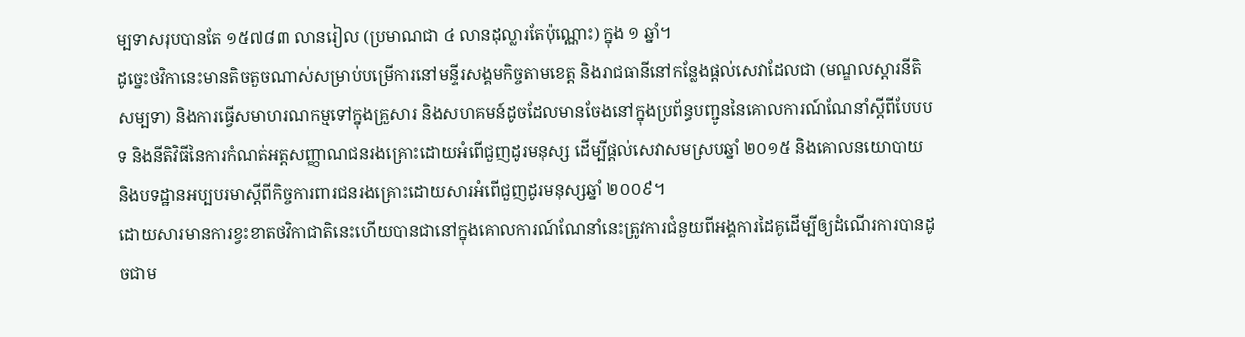ម្បទាសរុបបានតែ ១៥៧៨៣ លានរៀល (ប្រមាណជា ៤ លានដុល្លារតែប៉ុណ្ណោះ) ក្នុង ១ ឆ្នាំ។
ដូច្នេះថវិកានេះមានតិចតួចណាស់សម្រាប់បម្រើការនៅមន្ទីរសង្គមកិច្ចតាមខេត្ត និងរាជធានីនៅកន្លែងផ្តល់សេវាដែលជា (មណ្ឌលស្តារនីតិសម្បទា) និងការធ្វើសមាហរណកម្មទៅក្នុងគ្រួសារ និងសហគមន៍ដូចដែលមានចែងនៅក្នុងប្រព័ន្ធបញ្ជូននៃគោលការណ៍ណែនាំស្តីពីបែបបទ និងនីតិវិធីនៃការកំណត់អត្តសញ្ញាណជនរងគ្រោះដោយអំពើជួញដូរមនុស្ស ដើម្បីផ្តល់សេវាសមស្របឆ្នាំ ២០១៥ និងគោលនយោបាយ និងបទដ្ឋានអប្បបរមាស្តីពីកិច្ចការពារជនរងគ្រោះដោយសារអំពើជួញដូរមនុស្សឆ្នាំ ២០០៩។
ដោយសារមានការខ្វះខាតថវិកាជាតិនេះហើយបានជានៅក្នុងគោលការណ៍ណែនាំនេះត្រូវការជំនួយពីអង្គការដៃគូដើម្បីឲ្យដំណើរការបានដូចជាម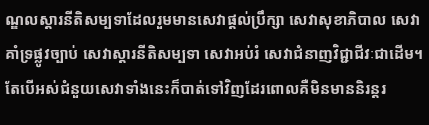ណ្ឌលស្តារនីតិសម្បទាដែលរួមមានសេវាផ្តល់ប្រឹក្សា សេវាសុខាភិបាល សេវាគាំទ្រផ្លូវច្បាប់ សេវាស្តារនីតិសម្បទា សេវាអប់រំ សេវាជំនាញវិជ្ជាជីវៈជាដើម។ តែបើអស់ជំនួយសេវាទាំងនេះក៏បាត់ទៅវិញដែរពោលគឺមិនមាននិរន្តរ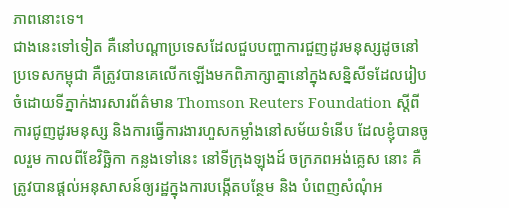ភាពនោះទេ។
ជាងនេះទៅទៀត គឺនៅបណ្តាប្រទេសដែលជួបបញ្ហាការជួញដូរមនុស្សដូចនៅប្រទេសកម្ពុជា គឺត្រូវបានគេលើកឡើងមកពិភាក្សាគ្នានៅក្នុងសន្និសីទដែលរៀបចំដោយទីភ្នាក់ងារសារព័ត៌មាន Thomson Reuters Foundation ស្តីពីការជូញដូរមនុស្ស និងការធ្វើការងារហួសកម្លាំងនៅសម័យទំនើប ដែលខ្ញុំបានចូលរួម កាលពីខែវិច្ឆិកា កន្លងទៅនេះ នៅទីក្រុងឡុងដ៍ ចក្រភពអង់គ្លេស នោះ គឺត្រូវបានផ្តល់អនុសាសន៍ឲ្យរដ្ឋក្នុងការបង្កើតបន្ថែម និង បំពេញសំណុំអ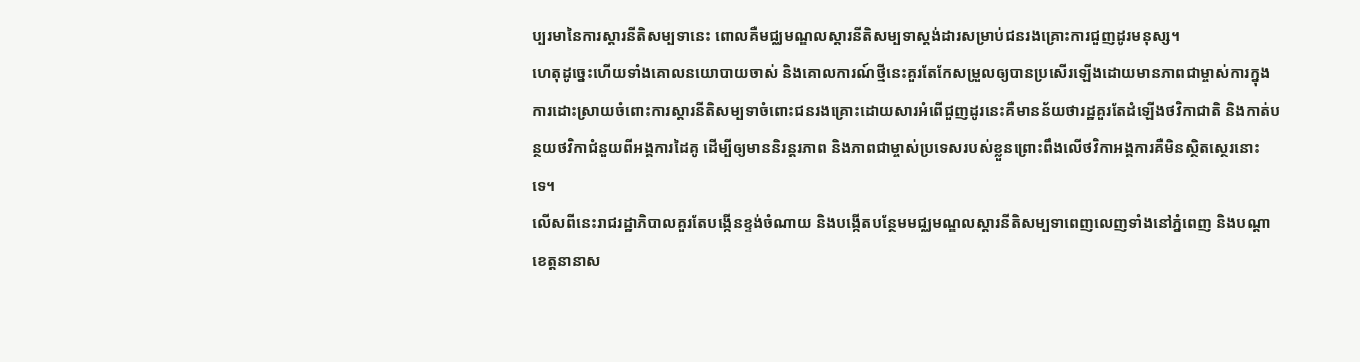ប្បរមានៃការស្តារនីតិសម្បទានេះ ពោលគឺមជ្ឈមណ្ឌលស្តារនីតិសម្បទាស្តង់ដារសម្រាប់ជនរងគ្រោះការជួញដូរមនុស្ស។
ហេតុដូច្នេះហើយទាំងគោលនយោបាយចាស់ និងគោលការណ៍ថ្មីនេះគួរតែកែសម្រួលឲ្យបានប្រសើរឡើងដោយមានភាពជាម្ចាស់ការក្នុងការដោះស្រាយចំពោះការស្តារនីតិសម្បទាចំពោះជនរងគ្រោះដោយសារអំពើជួញដូរនេះគឺមានន័យថារដ្ឋគួរតែដំឡើងថវិកាជាតិ និងកាត់បន្ថយថវិកាជំនួយពីអង្គការដៃគូ ដើម្បីឲ្យមាននិរន្តរភាព និងភាពជាម្ចាស់ប្រទេសរបស់ខ្លួនព្រោះពឹងលើថវិកាអង្គការគឺមិនស្ថិតស្ថេរនោះទេ។
លើសពីនេះរាជរដ្ឋាភិបាលគួរតែបង្កើនខ្ទង់ចំណាយ និងបង្កើតបន្ថែមមជ្ឈមណ្ឌលស្តារនីតិសម្បទាពេញលេញទាំងនៅភ្នំពេញ និងបណ្តាខេត្តនានាស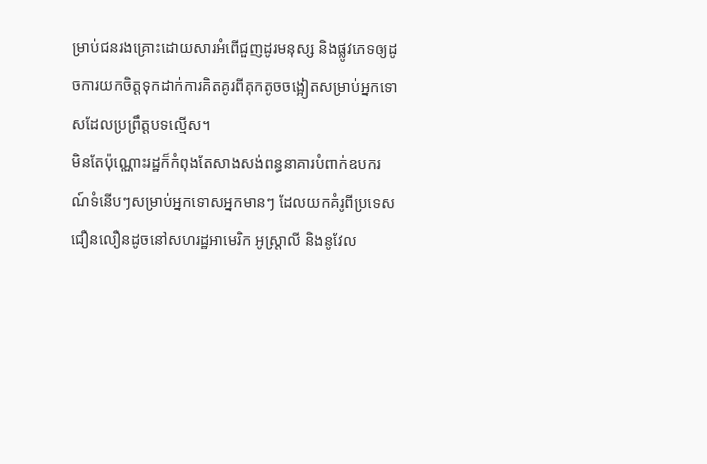ម្រាប់ជនរងគ្រោះដោយសារអំពើជួញដូរមនុស្ស និងផ្លូវភេទឲ្យដូចការយកចិត្តទុកដាក់ការគិតគូរពីគុកតូចចង្អៀតសម្រាប់អ្នកទោសដែលប្រព្រឹត្តបទល្មើស។
មិនតែប៉ុណ្ណោះរដ្ឋក៏កំពុងតែសាងសង់ពន្ធនាគារបំពាក់ឧបករណ៍ទំនើបៗសម្រាប់អ្នកទោសអ្នកមានៗ ដែលយកគំរូពីប្រទេសជឿនលឿនដូចនៅសហរដ្ឋអាមេរិក អូស្ត្រាលី និងនូវែល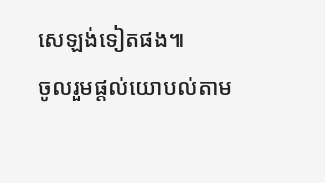សេឡង់ទៀតផង៕
ចូលរួមផ្តល់យោបល់តាម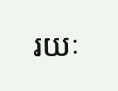រយៈ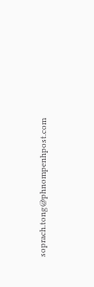soprach.tong@phnompenhpost.com